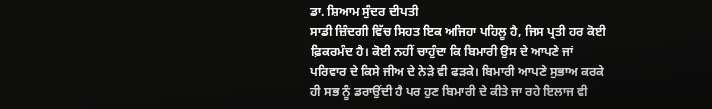ਡਾ. ਸ਼ਿਆਮ ਸੁੰਦਰ ਦੀਪਤੀ
ਸਾਡੀ ਜ਼ਿੰਦਗੀ ਵਿੱਚ ਸਿਹਤ ਇਕ ਅਜਿਹਾ ਪਹਿਲੂ ਹੈ, ਜਿਸ ਪ੍ਰਤੀ ਹਰ ਕੋਈ ਫ਼ਿਕਰਮੰਦ ਹੈ। ਕੋਈ ਨਹੀਂ ਚਾਹੁੰਦਾ ਕਿ ਬਿਮਾਰੀ ਉਸ ਦੇ ਆਪਣੇ ਜਾਂ ਪਰਿਵਾਰ ਦੇ ਕਿਸੇ ਜੀਅ ਦੇ ਨੇੜੇ ਵੀ ਫੜਕੇ। ਬਿਮਾਰੀ ਆਪਣੇ ਸੁਭਾਅ ਕਰਕੇ ਹੀ ਸਭ ਨੂੰ ਡਰਾਉਂਦੀ ਹੈ ਪਰ ਹੁਣ ਬਿਮਾਰੀ ਦੇ ਕੀਤੇ ਜਾ ਰਹੇ ਇਲਾਜ ਵੀ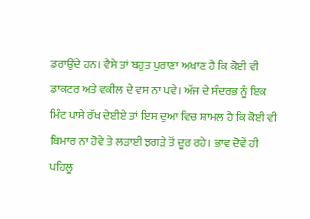ਡਰਾਉਂਦੇ ਹਨ। ਵੈਸੇ ਤਾਂ ਬਹੁਤ ਪੁਰਾਣਾ ਅਖਾਣ ਹੈ ਕਿ ਕੋਈ ਵੀ ਡਾਕਟਰ ਅਤੇ ਵਕੀਲ ਦੇ ਵਸ ਨਾ ਪਵੇ। ਅੱਜ ਦੇ ਸੰਦਰਭ ਨੂੰ ਇਕ ਮਿੰਟ ਪਾਸੇ ਰੱਖ ਦੇਈਏ ਤਾਂ ਇਸ ਦੁਆ ਵਿਚ ਸ਼ਾਮਲ ਹੈ ਕਿ ਕੋਈ ਵੀ ਬਿਮਾਰ ਨਾ ਹੋਵੇ ਤੇ ਲੜਾਈ ਝਗੜੇ ਤੋਂ ਦੂਰ ਰਹੇ। ਭਾਵ ਦੋਵੇਂ ਹੀ ਪਹਿਲੂ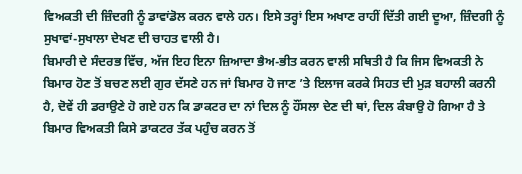ਵਿਅਕਤੀ ਦੀ ਜ਼ਿੰਦਗੀ ਨੂੰ ਡਾਵਾਂਡੋਲ ਕਰਨ ਵਾਲੇ ਹਨ। ਇਸੇ ਤਰ੍ਹਾਂ ਇਸ ਅਖਾਣ ਰਾਹੀਂ ਦਿੱਤੀ ਗਈ ਦੂਆ, ਜ਼ਿੰਦਗੀ ਨੂੰ ਸੁਖਾਵਾਂ-ਸੁਖਾਲਾ ਦੇਖਣ ਦੀ ਚਾਹਤ ਵਾਲੀ ਹੈ।
ਬਿਮਾਰੀ ਦੇ ਸੰਦਰਭ ਵਿੱਚ, ਅੱਜ ਇਹ ਇਨਾ ਜ਼ਿਆਦਾ ਭੈਅ-ਭੀਤ ਕਰਨ ਵਾਲੀ ਸਥਿਤੀ ਹੈ ਕਿ ਜਿਸ ਵਿਅਕਤੀ ਨੇ ਬਿਮਾਰ ਹੋਣ ਤੋਂ ਬਚਣ ਲਈ ਗੁਰ ਦੱਸਣੇ ਹਨ ਜਾਂ ਬਿਮਾਰ ਹੋ ਜਾਣ ’ਤੇ ਇਲਾਜ ਕਰਕੇ ਸਿਹਤ ਦੀ ਮੁੜ ਬਹਾਲੀ ਕਰਨੀ ਹੈ, ਦੋਵੇਂ ਹੀ ਡਰਾਉਣੇ ਹੋ ਗਏ ਹਨ ਕਿ ਡਾਕਟਰ ਦਾ ਨਾਂ ਦਿਲ ਨੂੰ ਹੌਂਸਲਾ ਦੇਣ ਦੀ ਥਾਂ, ਦਿਲ ਕੰਬਾਉ ਹੋ ਗਿਆ ਹੈ ਤੇ ਬਿਮਾਰ ਵਿਅਕਤੀ ਕਿਸੇ ਡਾਕਟਰ ਤੱਕ ਪਹੁੰਚ ਕਰਨ ਤੋਂ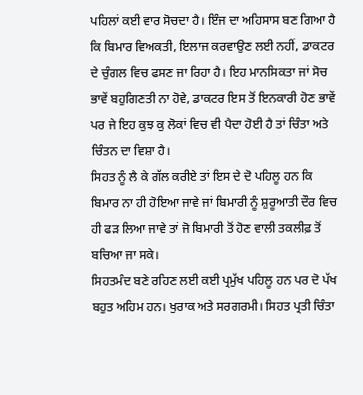ਪਹਿਲਾਂ ਕਈ ਵਾਰ ਸੋਚਦਾ ਹੈ। ਇੰਜ ਦਾ ਅਹਿਸਾਸ ਬਣ ਗਿਆ ਹੈ ਕਿ ਬਿਮਾਰ ਵਿਅਕਤੀ, ਇਲਾਜ ਕਰਵਾਉਣ ਲਈ ਨਹੀਂ, ਡਾਕਟਰ ਦੇ ਚੁੰਗਲ ਵਿਚ ਫਸਣ ਜਾ ਰਿਹਾ ਹੈ। ਇਹ ਮਾਨਸਿਕਤਾ ਜਾਂ ਸੋਚ ਭਾਵੇਂ ਬਹੁਗਿਣਤੀ ਨਾ ਹੋਵੇ, ਡਾਕਟਰ ਇਸ ਤੋਂ ਇਨਕਾਰੀ ਹੋਣ ਭਾਵੇਂ ਪਰ ਜੇ ਇਹ ਕੁਝ ਕੁ ਲੋਕਾਂ ਵਿਚ ਵੀ ਪੈਦਾ ਹੋਈ ਹੈ ਤਾਂ ਚਿੰਤਾ ਅਤੇ ਚਿੰਤਨ ਦਾ ਵਿਸ਼ਾ ਹੈ।
ਸਿਹਤ ਨੂੰ ਲੈ ਕੇ ਗੱਲ ਕਰੀਏ ਤਾਂ ਇਸ ਦੇ ਦੋ ਪਹਿਲੂ ਹਨ ਕਿ ਬਿਮਾਰ ਨਾ ਹੀ ਹੋਇਆ ਜਾਵੇ ਜਾਂ ਬਿਮਾਰੀ ਨੂੰ ਸ਼ੁਰੂਆਤੀ ਦੌਰ ਵਿਚ ਹੀ ਫੜ ਲਿਆ ਜਾਵੇ ਤਾਂ ਜੋ ਬਿਮਾਰੀ ਤੋਂ ਹੋਣ ਵਾਲੀ ਤਕਲੀਫ਼ ਤੋਂ ਬਚਿਆ ਜਾ ਸਕੇ।
ਸਿਹਤਮੰਦ ਬਣੇ ਰਹਿਣ ਲਈ ਕਈ ਪ੍ਰਮੁੱਖ ਪਹਿਲੂ ਹਨ ਪਰ ਦੋ ਪੱਖ ਬਹੁਤ ਅਹਿਮ ਹਨ। ਖੁਰਾਕ ਅਤੇ ਸਰਗਰਮੀ। ਸਿਹਤ ਪ੍ਰਤੀ ਚਿੰਤਾ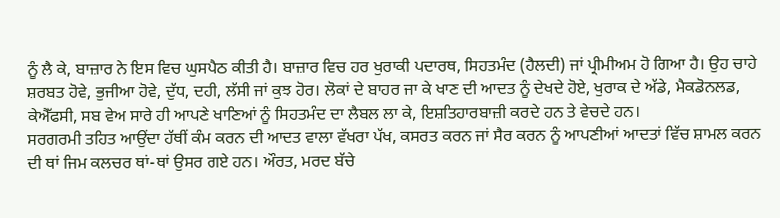ਨੂੰ ਲੈ ਕੇ, ਬਾਜ਼ਾਰ ਨੇ ਇਸ ਵਿਚ ਘੁਸਪੈਠ ਕੀਤੀ ਹੈ। ਬਾਜ਼ਾਰ ਵਿਚ ਹਰ ਖੁਰਾਕੀ ਪਦਾਰਥ, ਸਿਹਤਮੰਦ (ਹੈਲਦੀ) ਜਾਂ ਪ੍ਰੀਮੀਅਮ ਹੋ ਗਿਆ ਹੈ। ਉਹ ਚਾਹੇ ਸ਼ਰਬਤ ਹੋਵੇ, ਭੁਜੀਆ ਹੋਵੇ, ਦੁੱਧ, ਦਹੀ, ਲੱਸੀ ਜਾਂ ਕੁਝ ਹੋਰ। ਲੋਕਾਂ ਦੇ ਬਾਹਰ ਜਾ ਕੇ ਖਾਣ ਦੀ ਆਦਤ ਨੂੰ ਦੇਖਦੇ ਹੋਏ, ਖੁਰਾਕ ਦੇ ਅੱਡੇ, ਮੈਕਡੋਨਲਡ, ਕੇਐੱਫਸੀ, ਸਬ ਵੇਅ ਸਾਰੇ ਹੀ ਆਪਣੇ ਖਾਣਿਆਂ ਨੂੰ ਸਿਹਤਮੰਦ ਦਾ ਲੈਬਲ ਲਾ ਕੇ, ਇਸ਼ਤਿਹਾਰਬਾਜ਼ੀ ਕਰਦੇ ਹਨ ਤੇ ਵੇਚਦੇ ਹਨ।
ਸਰਗਰਮੀ ਤਹਿਤ ਆਉਂਦਾ ਹੱਥੀਂ ਕੰਮ ਕਰਨ ਦੀ ਆਦਤ ਵਾਲਾ ਵੱਖਰਾ ਪੱਖ, ਕਸਰਤ ਕਰਨ ਜਾਂ ਸੈਰ ਕਰਨ ਨੂੰ ਆਪਣੀਆਂ ਆਦਤਾਂ ਵਿੱਚ ਸ਼ਾਮਲ ਕਰਨ ਦੀ ਥਾਂ ਜਿਮ ਕਲਚਰ ਥਾਂ-ਥਾਂ ਉਸਰ ਗਏ ਹਨ। ਔਰਤ, ਮਰਦ ਬੱਚੇ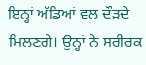ਇਨ੍ਹਾਂ ਅੱਡਿਆਂ ਵਲ ਦੌੜਦੇ ਮਿਲਣਗੇ। ਉਨ੍ਹਾਂ ਨੇ ਸਰੀਰਕ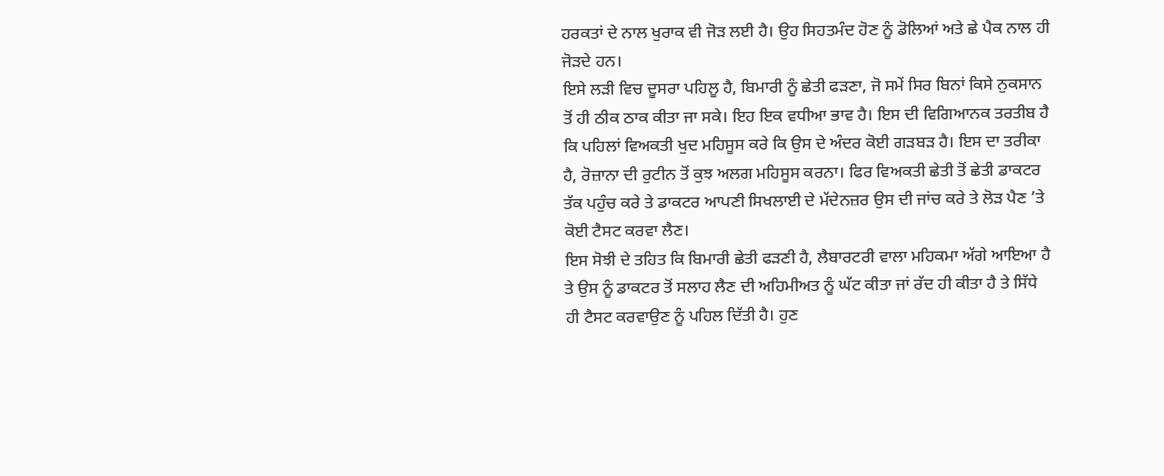ਹਰਕਤਾਂ ਦੇ ਨਾਲ ਖੁਰਾਕ ਵੀ ਜੋੜ ਲਈ ਹੈ। ਉਹ ਸਿਹਤਮੰਦ ਹੋਣ ਨੂੰ ਡੋਲਿਆਂ ਅਤੇ ਛੇ ਪੈਕ ਨਾਲ ਹੀ ਜੋੜਦੇ ਹਨ।
ਇਸੇ ਲੜੀ ਵਿਚ ਦੂਸਰਾ ਪਹਿਲੂ ਹੈ, ਬਿਮਾਰੀ ਨੂੰ ਛੇਤੀ ਫੜਣਾ, ਜੋ ਸਮੇਂ ਸਿਰ ਬਿਨਾਂ ਕਿਸੇ ਨੁਕਸਾਨ ਤੋਂ ਹੀ ਠੀਕ ਠਾਕ ਕੀਤਾ ਜਾ ਸਕੇ। ਇਹ ਇਕ ਵਧੀਆ ਭਾਵ ਹੈ। ਇਸ ਦੀ ਵਿਗਿਆਨਕ ਤਰਤੀਬ ਹੈ ਕਿ ਪਹਿਲਾਂ ਵਿਅਕਤੀ ਖੁਦ ਮਹਿਸੂਸ ਕਰੇ ਕਿ ਉਸ ਦੇ ਅੰਦਰ ਕੋਈ ਗੜਬੜ ਹੈ। ਇਸ ਦਾ ਤਰੀਕਾ ਹੈ, ਰੋਜ਼ਾਨਾ ਦੀ ਰੁਟੀਨ ਤੋਂ ਕੁਝ ਅਲਗ ਮਹਿਸੂਸ ਕਰਨਾ। ਫਿਰ ਵਿਅਕਤੀ ਛੇਤੀ ਤੋਂ ਛੇਤੀ ਡਾਕਟਰ ਤੱਕ ਪਹੁੰਚ ਕਰੇ ਤੇ ਡਾਕਟਰ ਆਪਣੀ ਸਿਖਲਾਈ ਦੇ ਮੱਦੇਨਜ਼ਰ ਉਸ ਦੀ ਜਾਂਚ ਕਰੇ ਤੇ ਲੋੜ ਪੈਣ ’ਤੇ ਕੋਈ ਟੈਸਟ ਕਰਵਾ ਲੈਣ।
ਇਸ ਸੋਝੀ ਦੇ ਤਹਿਤ ਕਿ ਬਿਮਾਰੀ ਛੇਤੀ ਫੜਣੀ ਹੈ, ਲੈਬਾਰਟਰੀ ਵਾਲਾ ਮਹਿਕਮਾ ਅੱਗੇ ਆਇਆ ਹੈ ਤੇ ਉਸ ਨੂੰ ਡਾਕਟਰ ਤੋਂ ਸਲਾਹ ਲੈਣ ਦੀ ਅਹਿਮੀਅਤ ਨੂੰ ਘੱਟ ਕੀਤਾ ਜਾਂ ਰੱਦ ਹੀ ਕੀਤਾ ਹੈ ਤੇ ਸਿੱਧੇ ਹੀ ਟੈਸਟ ਕਰਵਾਉਣ ਨੂੰ ਪਹਿਲ ਦਿੱਤੀ ਹੈ। ਹੁਣ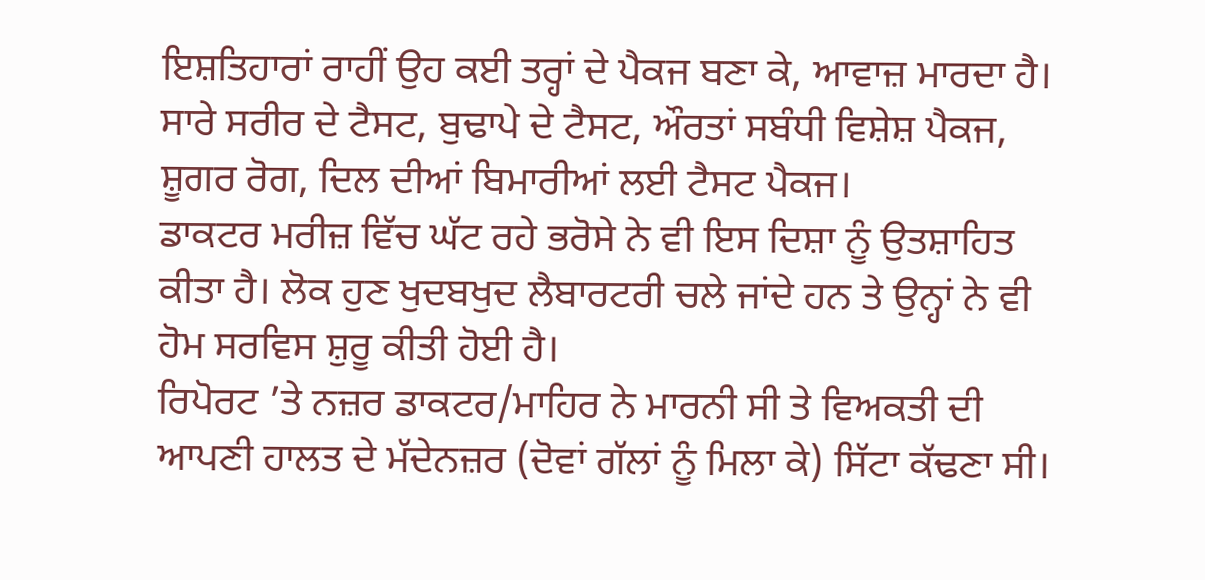ਇਸ਼ਤਿਹਾਰਾਂ ਰਾਹੀਂ ਉਹ ਕਈ ਤਰ੍ਹਾਂ ਦੇ ਪੈਕਜ ਬਣਾ ਕੇ, ਆਵਾਜ਼ ਮਾਰਦਾ ਹੈ। ਸਾਰੇ ਸਰੀਰ ਦੇ ਟੈਸਟ, ਬੁਢਾਪੇ ਦੇ ਟੈਸਟ, ਔਰਤਾਂ ਸਬੰਧੀ ਵਿਸ਼ੇਸ਼ ਪੈਕਜ, ਸ਼ੂਗਰ ਰੋਗ, ਦਿਲ ਦੀਆਂ ਬਿਮਾਰੀਆਂ ਲਈ ਟੈਸਟ ਪੈਕਜ।
ਡਾਕਟਰ ਮਰੀਜ਼ ਵਿੱਚ ਘੱਟ ਰਹੇ ਭਰੋਸੇ ਨੇ ਵੀ ਇਸ ਦਿਸ਼ਾ ਨੂੰ ਉਤਸ਼ਾਹਿਤ ਕੀਤਾ ਹੈ। ਲੋਕ ਹੁਣ ਖੁਦਬਖੁਦ ਲੈਬਾਰਟਰੀ ਚਲੇ ਜਾਂਦੇ ਹਨ ਤੇ ਉਨ੍ਹਾਂ ਨੇ ਵੀ ਹੋਮ ਸਰਵਿਸ ਸ਼ੁਰੂ ਕੀਤੀ ਹੋਈ ਹੈ।
ਰਿਪੋਰਟ ’ਤੇ ਨਜ਼ਰ ਡਾਕਟਰ/ਮਾਹਿਰ ਨੇ ਮਾਰਨੀ ਸੀ ਤੇ ਵਿਅਕਤੀ ਦੀ ਆਪਣੀ ਹਾਲਤ ਦੇ ਮੱਦੇਨਜ਼ਰ (ਦੋਵਾਂ ਗੱਲਾਂ ਨੂੰ ਮਿਲਾ ਕੇ) ਸਿੱਟਾ ਕੱਢਣਾ ਸੀ।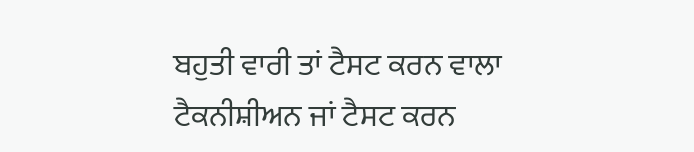ਬਹੁਤੀ ਵਾਰੀ ਤਾਂ ਟੈਸਟ ਕਰਨ ਵਾਲਾ ਟੈਕਨੀਸ਼ੀਅਨ ਜਾਂ ਟੈਸਟ ਕਰਨ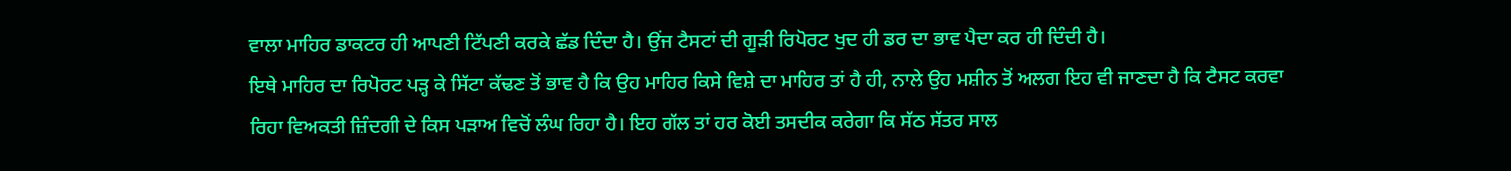ਵਾਲਾ ਮਾਹਿਰ ਡਾਕਟਰ ਹੀ ਆਪਣੀ ਟਿੱਪਣੀ ਕਰਕੇ ਛੱਡ ਦਿੰਦਾ ਹੈ। ਉਂਜ ਟੈਸਟਾਂ ਦੀ ਗੂੜੀ ਰਿਪੋਰਟ ਖੁਦ ਹੀ ਡਰ ਦਾ ਭਾਵ ਪੈਦਾ ਕਰ ਹੀ ਦਿੰਦੀ ਹੈ।
ਇਥੇ ਮਾਹਿਰ ਦਾ ਰਿਪੋਰਟ ਪੜ੍ਹ ਕੇ ਸਿੱਟਾ ਕੱਢਣ ਤੋਂ ਭਾਵ ਹੈ ਕਿ ਉਹ ਮਾਹਿਰ ਕਿਸੇ ਵਿਸ਼ੇ ਦਾ ਮਾਹਿਰ ਤਾਂ ਹੈ ਹੀ, ਨਾਲੇ ਉਹ ਮਸ਼ੀਨ ਤੋਂ ਅਲਗ ਇਹ ਵੀ ਜਾਣਦਾ ਹੈ ਕਿ ਟੈਸਟ ਕਰਵਾ ਰਿਹਾ ਵਿਅਕਤੀ ਜ਼ਿੰਦਗੀ ਦੇ ਕਿਸ ਪੜਾਅ ਵਿਚੋਂ ਲੰਘ ਰਿਹਾ ਹੈ। ਇਹ ਗੱਲ ਤਾਂ ਹਰ ਕੋਈ ਤਸਦੀਕ ਕਰੇਗਾ ਕਿ ਸੱਠ ਸੱਤਰ ਸਾਲ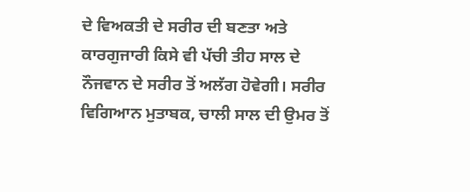ਦੇ ਵਿਅਕਤੀ ਦੇ ਸਰੀਰ ਦੀ ਬਣਤਾ ਅਤੇ ਕਾਰਗੁਜਾਰੀ ਕਿਸੇ ਵੀ ਪੱਚੀ ਤੀਹ ਸਾਲ ਦੇ ਨੌਜਵਾਨ ਦੇ ਸਰੀਰ ਤੋਂ ਅਲੱਗ ਹੋਵੇਗੀ। ਸਰੀਰ ਵਿਗਿਆਨ ਮੁਤਾਬਕ, ਚਾਲੀ ਸਾਲ ਦੀ ਉਮਰ ਤੋਂ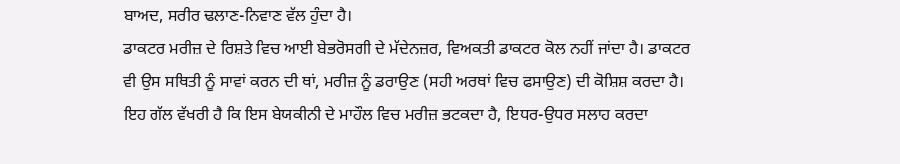ਬਾਅਦ, ਸਰੀਰ ਢਲਾਣ-ਨਿਵਾਣ ਵੱਲ ਹੁੰਦਾ ਹੈ।
ਡਾਕਟਰ ਮਰੀਜ਼ ਦੇ ਰਿਸ਼ਤੇ ਵਿਚ ਆਈ ਬੇਭਰੋਸਗੀ ਦੇ ਮੱਦੇਨਜ਼ਰ, ਵਿਅਕਤੀ ਡਾਕਟਰ ਕੋਲ ਨਹੀਂ ਜਾਂਦਾ ਹੈ। ਡਾਕਟਰ ਵੀ ਉਸ ਸਥਿਤੀ ਨੂੰ ਸਾਵਾਂ ਕਰਨ ਦੀ ਥਾਂ, ਮਰੀਜ਼ ਨੂੰ ਡਰਾਉਣ (ਸਹੀ ਅਰਥਾਂ ਵਿਚ ਫਸਾਉਣ) ਦੀ ਕੋਸ਼ਿਸ਼ ਕਰਦਾ ਹੈ। ਇਹ ਗੱਲ ਵੱਖਰੀ ਹੈ ਕਿ ਇਸ ਬੇਯਕੀਨੀ ਦੇ ਮਾਹੌਲ ਵਿਚ ਮਰੀਜ਼ ਭਟਕਦਾ ਹੈ, ਇਧਰ-ਉਧਰ ਸਲਾਹ ਕਰਦਾ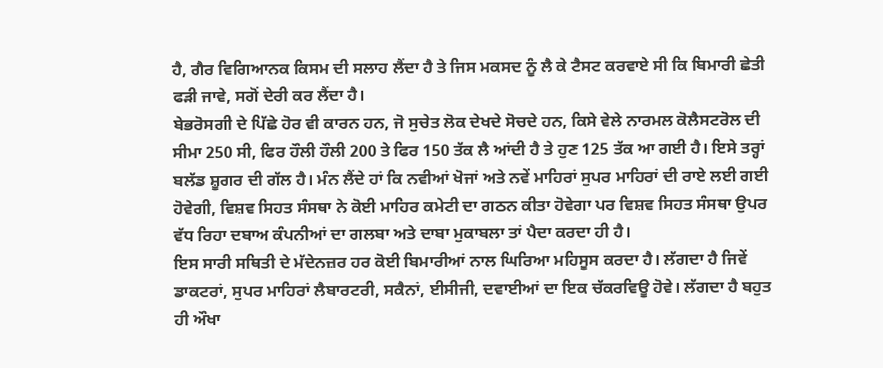ਹੈ, ਗੈਰ ਵਿਗਿਆਨਕ ਕਿਸਮ ਦੀ ਸਲਾਹ ਲੈਂਦਾ ਹੈ ਤੇ ਜਿਸ ਮਕਸਦ ਨੂੰ ਲੈ ਕੇ ਟੈਸਟ ਕਰਵਾਏ ਸੀ ਕਿ ਬਿਮਾਰੀ ਛੇਤੀ ਫੜੀ ਜਾਵੇ, ਸਗੋਂ ਦੇਰੀ ਕਰ ਲੈਂਦਾ ਹੈ।
ਬੇਭਰੋਸਗੀ ਦੇ ਪਿੱਛੇ ਹੋਰ ਵੀ ਕਾਰਨ ਹਨ, ਜੋ ਸੁਚੇਤ ਲੋਕ ਦੇਖਦੇ ਸੋਚਦੇ ਹਨ, ਕਿਸੇ ਵੇਲੇ ਨਾਰਮਲ ਕੋਲੈਸਟਰੋਲ ਦੀ ਸੀਮਾ 250 ਸੀ, ਫਿਰ ਹੌਲੀ ਹੌਲੀ 200 ਤੇ ਫਿਰ 150 ਤੱਕ ਲੈ ਆਂਦੀ ਹੈ ਤੇ ਹੁਣ 125 ਤੱਕ ਆ ਗਈ ਹੈ। ਇਸੇ ਤਰ੍ਹਾਂ ਬਲੱਡ ਸ਼ੂਗਰ ਦੀ ਗੱਲ ਹੈ। ਮੰਨ ਲੈਂਦੇ ਹਾਂ ਕਿ ਨਵੀਆਂ ਖੋਜਾਂ ਅਤੇ ਨਵੇਂ ਮਾਹਿਰਾਂ ਸੁਪਰ ਮਾਹਿਰਾਂ ਦੀ ਰਾਏ ਲਈ ਗਈ ਹੋਵੇਗੀ, ਵਿਸ਼ਵ ਸਿਹਤ ਸੰਸਥਾ ਨੇ ਕੋਈ ਮਾਹਿਰ ਕਮੇਟੀ ਦਾ ਗਠਨ ਕੀਤਾ ਹੋਵੇਗਾ ਪਰ ਵਿਸ਼ਵ ਸਿਹਤ ਸੰਸਥਾ ਉਪਰ ਵੱਧ ਰਿਹਾ ਦਬਾਅ ਕੰਪਨੀਆਂ ਦਾ ਗਲਬਾ ਅਤੇ ਦਾਬਾ ਮੁਕਾਬਲਾ ਤਾਂ ਪੈਦਾ ਕਰਦਾ ਹੀ ਹੈ।
ਇਸ ਸਾਰੀ ਸਥਿਤੀ ਦੇ ਮੱਦੇਨਜ਼ਰ ਹਰ ਕੋਈ ਬਿਮਾਰੀਆਂ ਨਾਲ ਘਿਰਿਆ ਮਹਿਸੂਸ ਕਰਦਾ ਹੈ। ਲੱਗਦਾ ਹੈ ਜਿਵੇਂ ਡਾਕਟਰਾਂ, ਸੁਪਰ ਮਾਹਿਰਾਂ ਲੈਬਾਰਟਰੀ, ਸਕੈਨਾਂ, ਈਸੀਜੀ, ਦਵਾਈਆਂ ਦਾ ਇਕ ਚੱਕਰਵਿਊ ਹੋਵੇ। ਲੱਗਦਾ ਹੈ ਬਹੁਤ ਹੀ ਔਖਾ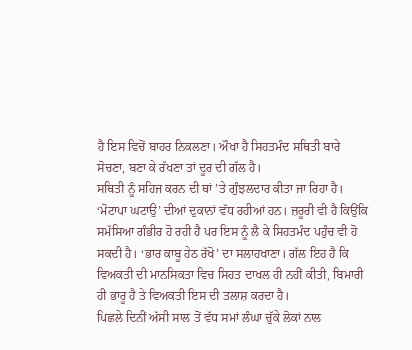ਹੈ ਇਸ ਵਿਚੋਂ ਬਾਹਰ ਨਿਕਲਣਾ। ਔਖਾ ਹੈ ਸਿਹਤਮੰਦ ਸਥਿਤੀ ਬਾਰੇ ਸੋਚਣਾ, ਬਣਾ ਕੇ ਰੱਖਣਾ ਤਾਂ ਦੂਰ ਦੀ ਗੱਲ ਹੈ।
ਸਥਿਤੀ ਨੂੰ ਸਹਿਜ ਕਰਨ ਦੀ ਥਾਂ ’ਤੇ ਗੁੰਝਲਦਾਰ ਕੀਤਾ ਜਾ ਰਿਹਾ ਹੈ। ‘ਮੋਟਾਪਾ ਘਟਾਉ’ ਦੀਆਂ ਦੁਕਾਨਾਂ ਵੱਧ ਰਹੀਆਂ ਹਨ। ਜ਼ਰੂਰੀ ਵੀ ਹੈ ਕਿਉਂਕਿ ਸਮੱਸਿਆ ਗੰਭੀਰ ਹੋ ਰਹੀ ਹੈ ਪਰ ਇਸ ਨੂੰ ਲੈ ਕੇ ਸਿਹਤਮੰਦ ਪਹੁੰਚ ਵੀ ਹੋ ਸਕਦੀ ਹੈ। ‘ਭਾਰ ਕਾਬੂ ਹੇਠ ਰੱਖੋ’ ਦਾ ਸਲਾਹਖਾਣਾ। ਗੱਲ ਇਹ ਹੈ ਕਿ ਵਿਅਕਤੀ ਦੀ ਮਾਨਸਿਕਤਾ ਵਿਚ ਸਿਹਤ ਦਾਖਲ ਹੀ ਨਹੀਂ ਕੀਤੀ, ਬਿਮਾਰੀ ਹੀ ਭਾਰੂ ਹੈ ਤੇ ਵਿਅਕਤੀ ਇਸ ਦੀ ਤਲਾਸ਼ ਕਰਦਾ ਹੈ।
ਪਿਛਲੇ ਦਿਨੀਂ ਅੱਸੀ ਸਾਲ ਤੋਂ ਵੱਧ ਸਮਾਂ ਲੰਘਾ ਚੁੱਕੇ ਲੋਕਾਂ ਨਾਲ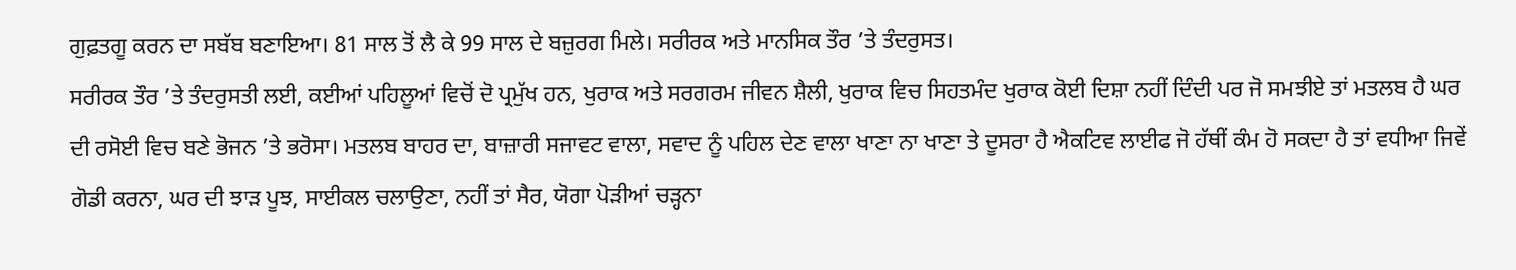ਗੁਫ਼ਤਗੂ ਕਰਨ ਦਾ ਸਬੱਬ ਬਣਾਇਆ। 81 ਸਾਲ ਤੋਂ ਲੈ ਕੇ 99 ਸਾਲ ਦੇ ਬਜ਼ੁਰਗ ਮਿਲੇ। ਸਰੀਰਕ ਅਤੇ ਮਾਨਸਿਕ ਤੌਰ ’ਤੇ ਤੰਦਰੁਸਤ।
ਸਰੀਰਕ ਤੌਰ ’ਤੇ ਤੰਦਰੁਸਤੀ ਲਈ, ਕਈਆਂ ਪਹਿਲੂਆਂ ਵਿਚੋਂ ਦੋ ਪ੍ਰਮੁੱਖ ਹਨ, ਖੁਰਾਕ ਅਤੇ ਸਰਗਰਮ ਜੀਵਨ ਸ਼ੈਲੀ, ਖੁਰਾਕ ਵਿਚ ਸਿਹਤਮੰਦ ਖੁਰਾਕ ਕੋਈ ਦਿਸ਼ਾ ਨਹੀਂ ਦਿੰਦੀ ਪਰ ਜੋ ਸਮਝੀਏ ਤਾਂ ਮਤਲਬ ਹੈ ਘਰ ਦੀ ਰਸੋਈ ਵਿਚ ਬਣੇ ਭੋਜਨ ’ਤੇ ਭਰੋਸਾ। ਮਤਲਬ ਬਾਹਰ ਦਾ, ਬਾਜ਼ਾਰੀ ਸਜਾਵਟ ਵਾਲਾ, ਸਵਾਦ ਨੂੰ ਪਹਿਲ ਦੇਣ ਵਾਲਾ ਖਾਣਾ ਨਾ ਖਾਣਾ ਤੇ ਦੂਸਰਾ ਹੈ ਐਕਟਿਵ ਲਾਈਫ ਜੋ ਹੱਥੀਂ ਕੰਮ ਹੋ ਸਕਦਾ ਹੈ ਤਾਂ ਵਧੀਆ ਜਿਵੇਂ ਗੋਡੀ ਕਰਨਾ, ਘਰ ਦੀ ਝਾੜ ਪੂਝ, ਸਾਈਕਲ ਚਲਾਉਣਾ, ਨਹੀਂ ਤਾਂ ਸੈਰ, ਯੋਗਾ ਪੋੜੀਆਂ ਚੜ੍ਹਨਾ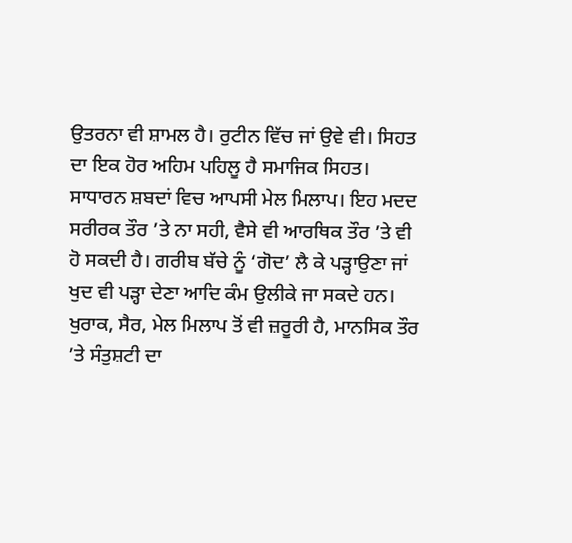ਉਤਰਨਾ ਵੀ ਸ਼ਾਮਲ ਹੈ। ਰੁਟੀਨ ਵਿੱਚ ਜਾਂ ਉਵੇ ਵੀ। ਸਿਹਤ ਦਾ ਇਕ ਹੋਰ ਅਹਿਮ ਪਹਿਲੂ ਹੈ ਸਮਾਜਿਕ ਸਿਹਤ। ਸਾਧਾਰਨ ਸ਼ਬਦਾਂ ਵਿਚ ਆਪਸੀ ਮੇਲ ਮਿਲਾਪ। ਇਹ ਮਦਦ ਸਰੀਰਕ ਤੌਰ ’ਤੇ ਨਾ ਸਹੀ, ਵੈਸੇ ਵੀ ਆਰਥਿਕ ਤੌਰ ’ਤੇ ਵੀ ਹੋ ਸਕਦੀ ਹੈ। ਗਰੀਬ ਬੱਚੇ ਨੂੰ ‘ਗੋਦ’ ਲੈ ਕੇ ਪੜ੍ਹਾਉਣਾ ਜਾਂ ਖੁਦ ਵੀ ਪੜ੍ਹਾ ਦੇਣਾ ਆਦਿ ਕੰਮ ਉਲੀਕੇ ਜਾ ਸਕਦੇ ਹਨ।
ਖੁਰਾਕ, ਸੈਰ, ਮੇਲ ਮਿਲਾਪ ਤੋਂ ਵੀ ਜ਼ਰੂਰੀ ਹੈ, ਮਾਨਸਿਕ ਤੌਰ ’ਤੇ ਸੰਤੁਸ਼ਟੀ ਦਾ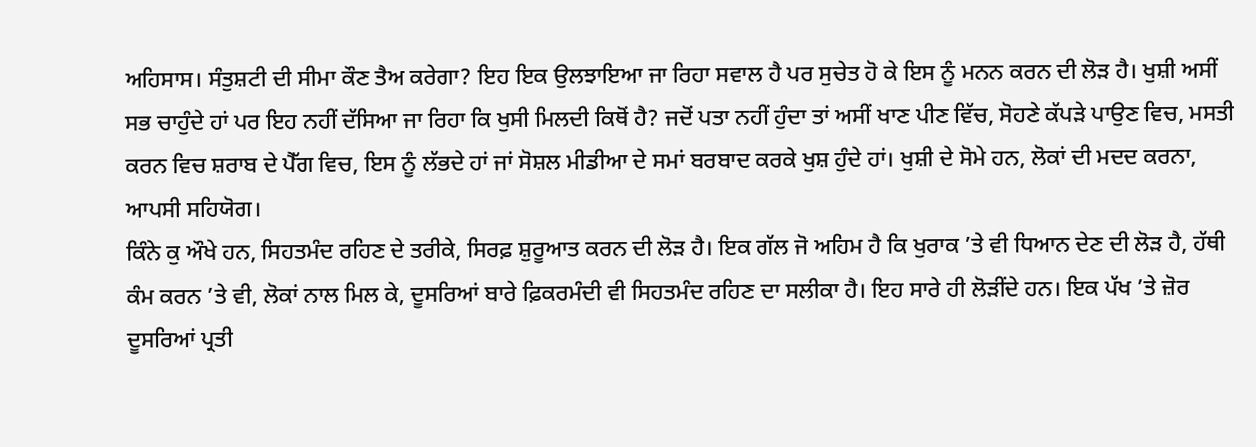ਅਹਿਸਾਸ। ਸੰਤੁਸ਼ਟੀ ਦੀ ਸੀਮਾ ਕੌਣ ਤੈਅ ਕਰੇਗਾ? ਇਹ ਇਕ ਉਲਝਾਇਆ ਜਾ ਰਿਹਾ ਸਵਾਲ ਹੈ ਪਰ ਸੁਚੇਤ ਹੋ ਕੇ ਇਸ ਨੂੰ ਮਨਨ ਕਰਨ ਦੀ ਲੋੜ ਹੈ। ਖੁਸ਼ੀ ਅਸੀਂ ਸਭ ਚਾਹੁੰਦੇ ਹਾਂ ਪਰ ਇਹ ਨਹੀਂ ਦੱਸਿਆ ਜਾ ਰਿਹਾ ਕਿ ਖੁਸੀ ਮਿਲਦੀ ਕਿਥੋਂ ਹੈ? ਜਦੋਂ ਪਤਾ ਨਹੀਂ ਹੁੰਦਾ ਤਾਂ ਅਸੀਂ ਖਾਣ ਪੀਣ ਵਿੱਚ, ਸੋਹਣੇ ਕੱਪੜੇ ਪਾਉਣ ਵਿਚ, ਮਸਤੀ ਕਰਨ ਵਿਚ ਸ਼ਰਾਬ ਦੇ ਪੈੱਗ ਵਿਚ, ਇਸ ਨੂੰ ਲੱਭਦੇ ਹਾਂ ਜਾਂ ਸੋਸ਼ਲ ਮੀਡੀਆ ਦੇ ਸਮਾਂ ਬਰਬਾਦ ਕਰਕੇ ਖੁਸ਼ ਹੁੰਦੇ ਹਾਂ। ਖੁਸ਼ੀ ਦੇ ਸੋਮੇ ਹਨ, ਲੋਕਾਂ ਦੀ ਮਦਦ ਕਰਨਾ, ਆਪਸੀ ਸਹਿਯੋਗ।
ਕਿੰਨੇ ਕੁ ਔਖੇ ਹਨ, ਸਿਹਤਮੰਦ ਰਹਿਣ ਦੇ ਤਰੀਕੇ, ਸਿਰਫ਼ ਸ਼ੁਰੂਆਤ ਕਰਨ ਦੀ ਲੋੜ ਹੈ। ਇਕ ਗੱਲ ਜੋ ਅਹਿਮ ਹੈ ਕਿ ਖੁਰਾਕ ’ਤੇ ਵੀ ਧਿਆਨ ਦੇਣ ਦੀ ਲੋੜ ਹੈ, ਹੱਥੀ ਕੰਮ ਕਰਨ ’ਤੇ ਵੀ, ਲੋਕਾਂ ਨਾਲ ਮਿਲ ਕੇ, ਦੂਸਰਿਆਂ ਬਾਰੇ ਫ਼ਿਕਰਮੰਦੀ ਵੀ ਸਿਹਤਮੰਦ ਰਹਿਣ ਦਾ ਸਲੀਕਾ ਹੈ। ਇਹ ਸਾਰੇ ਹੀ ਲੋੜੀਂਦੇ ਹਨ। ਇਕ ਪੱਖ ’ਤੇ ਜ਼ੋਰ ਦੂਸਰਿਆਂ ਪ੍ਰਤੀ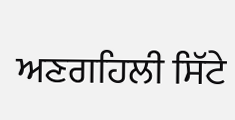ਅਣਗਹਿਲੀ ਸਿੱਟੇ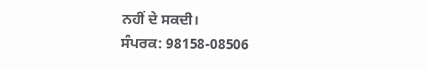ਨਹੀਂ ਦੇ ਸਕਦੀ।
ਸੰਪਰਕ: 98158-08506